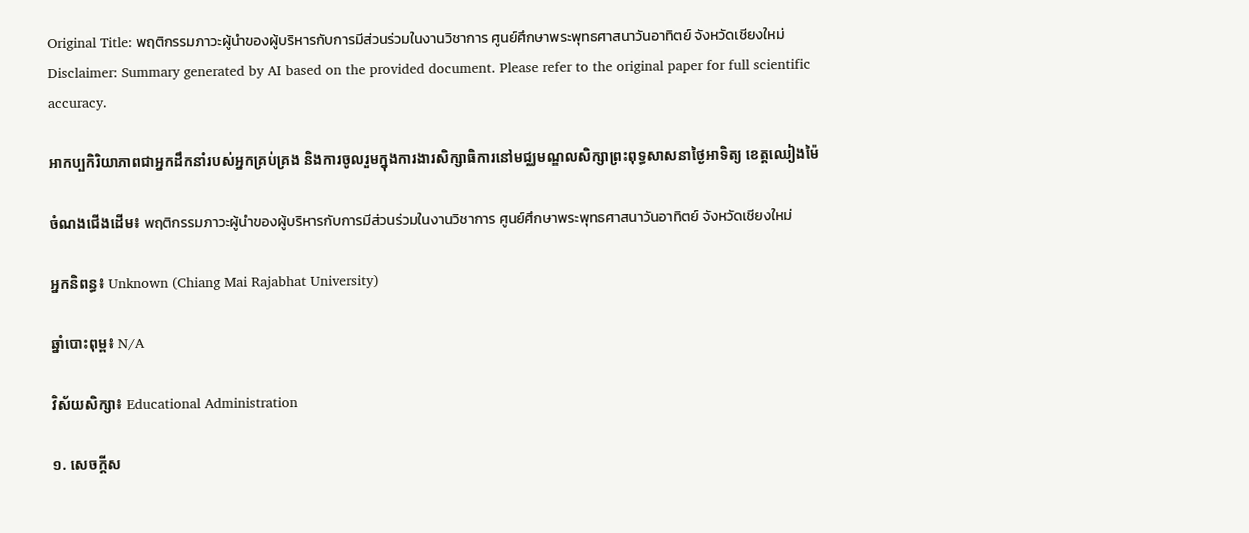Original Title: พฤติกรรมภาวะผู้นำของผู้บริหารกับการมีส่วนร่วมในงานวิชาการ ศูนย์ศึกษาพระพุทธศาสนาวันอาทิตย์ จังหวัดเชียงใหม่
Disclaimer: Summary generated by AI based on the provided document. Please refer to the original paper for full scientific accuracy.

អាកប្បកិរិយាភាពជាអ្នកដឹកនាំរបស់អ្នកគ្រប់គ្រង និងការចូលរួមក្នុងការងារសិក្សាធិការនៅមជ្ឈមណ្ឌលសិក្សាព្រះពុទ្ធសាសនាថ្ងៃអាទិត្យ ខេត្តឈៀងម៉ៃ

ចំណងជើងដើម៖ พฤติกรรมภาวะผู้นำของผู้บริหารกับการมีส่วนร่วมในงานวิชาการ ศูนย์ศึกษาพระพุทธศาสนาวันอาทิตย์ จังหวัดเชียงใหม่

អ្នកនិពន្ធ៖ Unknown (Chiang Mai Rajabhat University)

ឆ្នាំបោះពុម្ព៖ N/A

វិស័យសិក្សា៖ Educational Administration

១. សេចក្តីស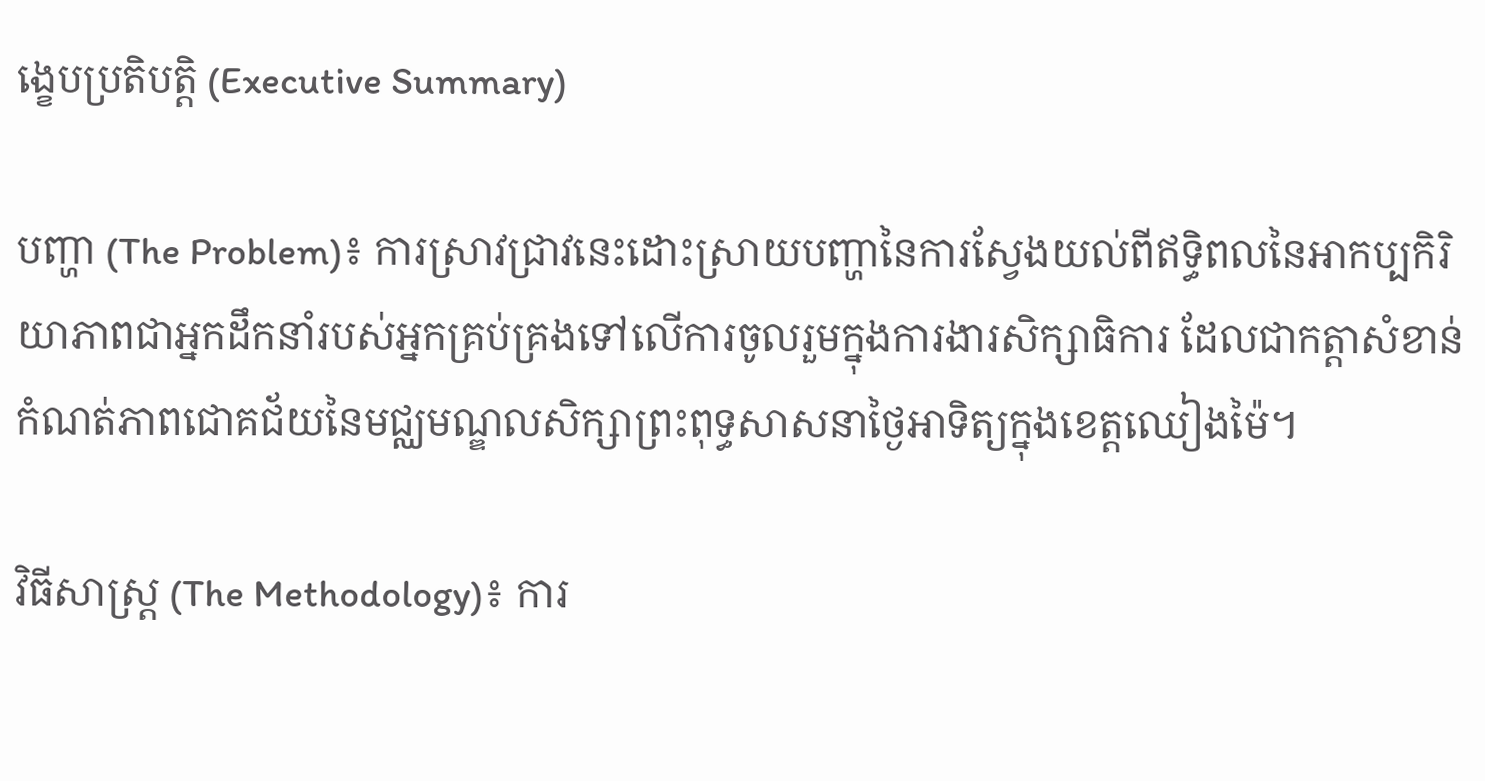ង្ខេបប្រតិបត្តិ (Executive Summary)

បញ្ហា (The Problem)៖ ការស្រាវជ្រាវនេះដោះស្រាយបញ្ហានៃការស្វែងយល់ពីឥទ្ធិពលនៃអាកប្បកិរិយាភាពជាអ្នកដឹកនាំរបស់អ្នកគ្រប់គ្រងទៅលើការចូលរួមក្នុងការងារសិក្សាធិការ ដែលជាកត្តាសំខាន់កំណត់ភាពជោគជ័យនៃមជ្ឈមណ្ឌលសិក្សាព្រះពុទ្ធសាសនាថ្ងៃអាទិត្យក្នុងខេត្តឈៀងម៉ៃ។

វិធីសាស្ត្រ (The Methodology)៖ ការ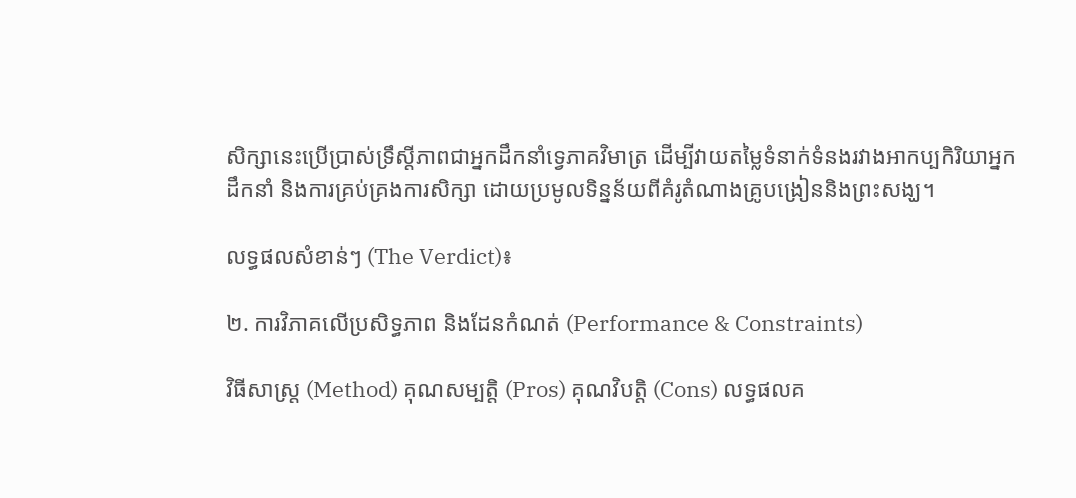សិក្សានេះប្រើប្រាស់ទ្រឹស្តីភាពជាអ្នកដឹកនាំទ្វេភាគវិមាត្រ ដើម្បីវាយតម្លៃទំនាក់ទំនងរវាងអាកប្បកិរិយាអ្នកដឹកនាំ និងការគ្រប់គ្រងការសិក្សា ដោយប្រមូលទិន្នន័យពីគំរូតំណាងគ្រូបង្រៀននិងព្រះសង្ឃ។

លទ្ធផលសំខាន់ៗ (The Verdict)៖

២. ការវិភាគលើប្រសិទ្ធភាព និងដែនកំណត់ (Performance & Constraints)

វិធីសាស្ត្រ (Method) គុណសម្បត្តិ (Pros) គុណវិបត្តិ (Cons) លទ្ធផលគ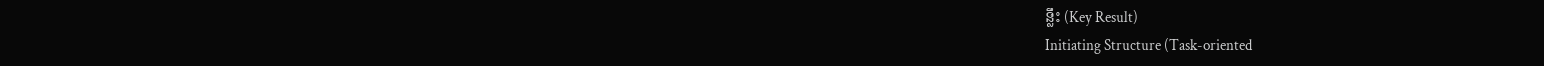ន្លឹះ (Key Result)
Initiating Structure (Task-oriented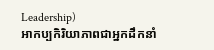Leadership)
អាកប្បកិរិយាភាពជាអ្នកដឹកនាំ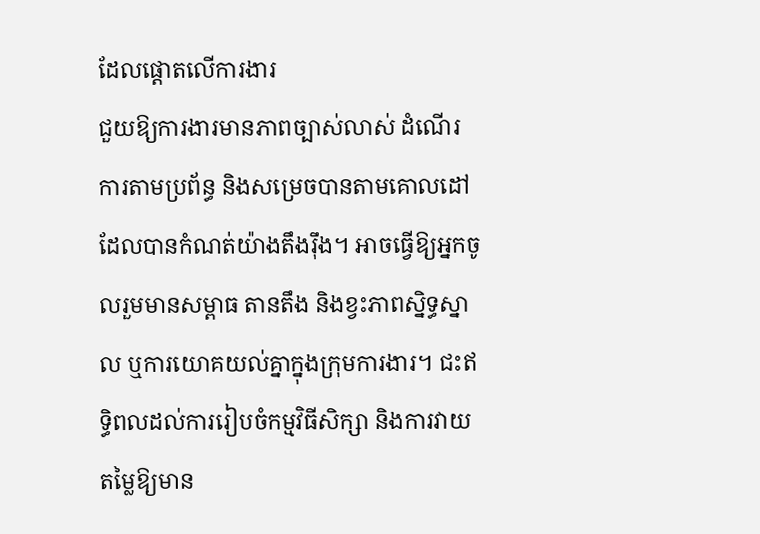ដែលផ្តោតលើការងារ
ជួយឱ្យការងារមានភាពច្បាស់លាស់ ដំណើរការតាមប្រព័ន្ធ និងសម្រេចបានតាមគោលដៅដែលបានកំណត់យ៉ាងតឹងរ៉ឹង។ អាចធ្វើឱ្យអ្នកចូលរួមមានសម្ពាធ តានតឹង និងខ្វះភាពស្និទ្ធស្នាល ឬការយោគយល់គ្នាក្នុងក្រុមការងារ។ ជះឥទ្ធិពលដល់ការរៀបចំកម្មវិធីសិក្សា និងការវាយតម្លៃឱ្យមាន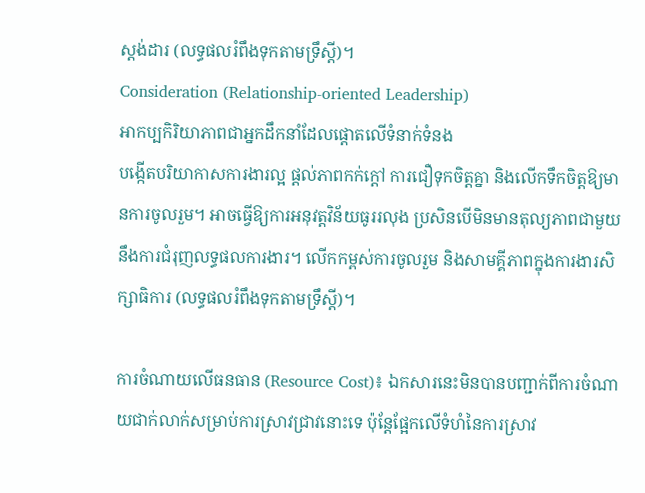ស្តង់ដារ (លទ្ធផលរំពឹងទុកតាមទ្រឹស្តី)។
Consideration (Relationship-oriented Leadership)
អាកប្បកិរិយាភាពជាអ្នកដឹកនាំដែលផ្តោតលើទំនាក់ទំនង
បង្កើតបរិយាកាសការងារល្អ ផ្តល់ភាពកក់ក្តៅ ការជឿទុកចិត្តគ្នា និងលើកទឹកចិត្តឱ្យមានការចូលរួម។ អាចធ្វើឱ្យការអនុវត្តវិន័យធូររលុង ប្រសិនបើមិនមានតុល្យភាពជាមួយនឹងការជំរុញលទ្ធផលការងារ។ លើកកម្ពស់ការចូលរួម និងសាមគ្គីភាពក្នុងការងារសិក្សាធិការ (លទ្ធផលរំពឹងទុកតាមទ្រឹស្តី)។

ការចំណាយលើធនធាន (Resource Cost)៖ ឯកសារនេះមិនបានបញ្ជាក់ពីការចំណាយជាក់លាក់សម្រាប់ការស្រាវជ្រាវនោះទេ ប៉ុន្តែផ្អែកលើទំហំនៃការស្រាវ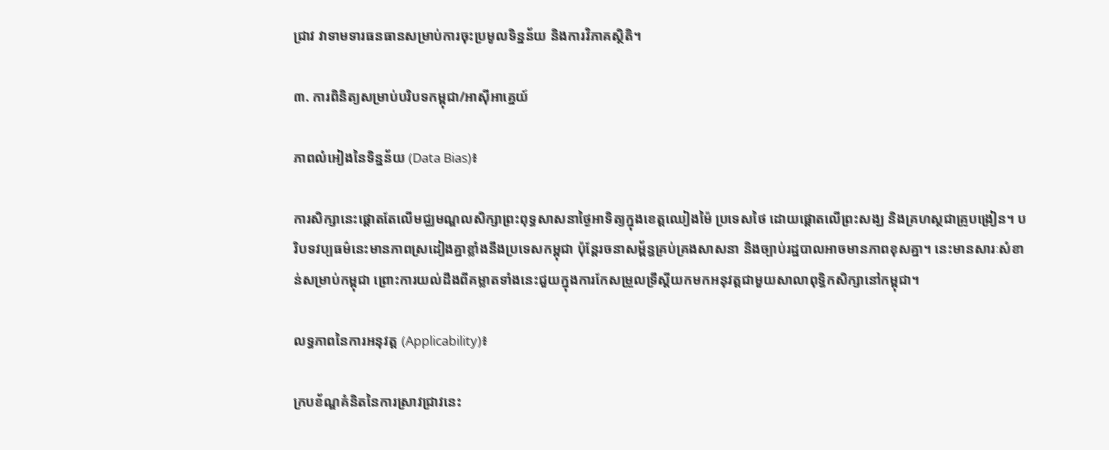ជ្រាវ វាទាមទារធនធានសម្រាប់ការចុះប្រមូលទិន្នន័យ និងការវិភាគស្ថិតិ។

៣. ការពិនិត្យសម្រាប់បរិបទកម្ពុជា/អាស៊ីអាគ្នេយ៍

ភាពលំអៀងនៃទិន្នន័យ (Data Bias)៖

ការសិក្សានេះផ្តោតតែលើមជ្ឈមណ្ឌលសិក្សាព្រះពុទ្ធសាសនាថ្ងៃអាទិត្យក្នុងខេត្តឈៀងម៉ៃ ប្រទេសថៃ ដោយផ្តោតលើព្រះសង្ឃ និងគ្រហស្ថជាគ្រូបង្រៀន។ បរិបទវប្បធម៌នេះមានភាពស្រដៀងគ្នាខ្លាំងនឹងប្រទេសកម្ពុជា ប៉ុន្តែរចនាសម្ព័ន្ធគ្រប់គ្រងសាសនា និងច្បាប់រដ្ឋបាលអាចមានភាពខុសគ្នា។ នេះមានសារៈសំខាន់សម្រាប់កម្ពុជា ព្រោះការយល់ដឹងពីគម្លាតទាំងនេះជួយក្នុងការកែសម្រួលទ្រឹស្តីយកមកអនុវត្តជាមួយសាលាពុទ្ធិកសិក្សានៅកម្ពុជា។

លទ្ធភាពនៃការអនុវត្ត (Applicability)៖

ក្របខ័ណ្ឌគំនិតនៃការស្រាវជ្រាវនេះ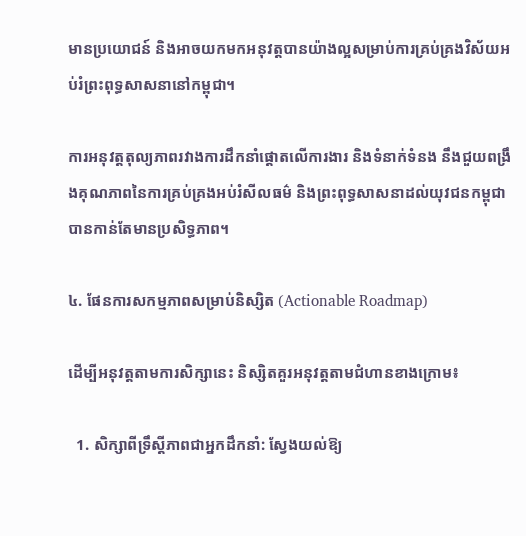មានប្រយោជន៍ និងអាចយកមកអនុវត្តបានយ៉ាងល្អសម្រាប់ការគ្រប់គ្រងវិស័យអប់រំព្រះពុទ្ធសាសនានៅកម្ពុជា។

ការអនុវត្តតុល្យភាពរវាងការដឹកនាំផ្តោតលើការងារ និងទំនាក់ទំនង នឹងជួយពង្រឹងគុណភាពនៃការគ្រប់គ្រងអប់រំសីលធម៌ និងព្រះពុទ្ធសាសនាដល់យុវជនកម្ពុជាបានកាន់តែមានប្រសិទ្ធភាព។

៤. ផែនការសកម្មភាពសម្រាប់និស្សិត (Actionable Roadmap)

ដើម្បីអនុវត្តតាមការសិក្សានេះ និស្សិតគួរអនុវត្តតាមជំហានខាងក្រោម៖

  1. សិក្សាពីទ្រឹស្តីភាពជាអ្នកដឹកនាំ: ស្វែងយល់ឱ្យ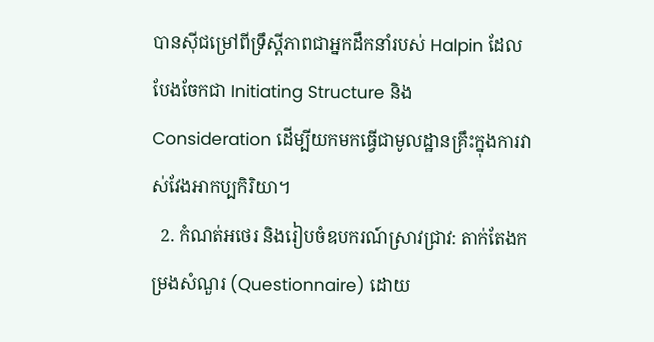បានស៊ីជម្រៅពីទ្រឹស្តីភាពជាអ្នកដឹកនាំរបស់ Halpin ដែលបែងចែកជា Initiating Structure និង Consideration ដើម្បីយកមកធ្វើជាមូលដ្ឋានគ្រឹះក្នុងការវាស់វែងអាកប្បកិរិយា។
  2. កំណត់អថេរ និងរៀបចំឧបករណ៍ស្រាវជ្រាវ: តាក់តែងកម្រងសំណួរ (Questionnaire) ដោយ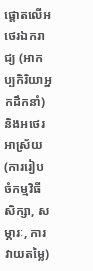ផ្តោតលើអថេរឯករាជ្យ (អាកប្បកិរិយាអ្នកដឹកនាំ) និងអថេរអាស្រ័យ (ការរៀបចំកម្មវិធីសិក្សា, សម្ភារៈ, ការវាយតម្លៃ)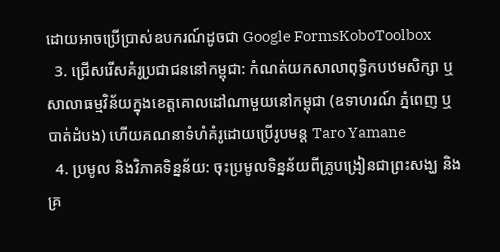ដោយអាចប្រើប្រាស់ឧបករណ៍ដូចជា Google FormsKoboToolbox
  3. ជ្រើសរើសគំរូប្រជាជននៅកម្ពុជា: កំណត់យកសាលាពុទ្ធិកបឋមសិក្សា ឬសាលាធម្មវិន័យក្នុងខេត្តគោលដៅណាមួយនៅកម្ពុជា (ឧទាហរណ៍ ភ្នំពេញ ឬបាត់ដំបង) ហើយគណនាទំហំគំរូដោយប្រើរូបមន្ត Taro Yamane
  4. ប្រមូល និងវិភាគទិន្នន័យ: ចុះប្រមូលទិន្នន័យពីគ្រូបង្រៀនជាព្រះសង្ឃ និងគ្រ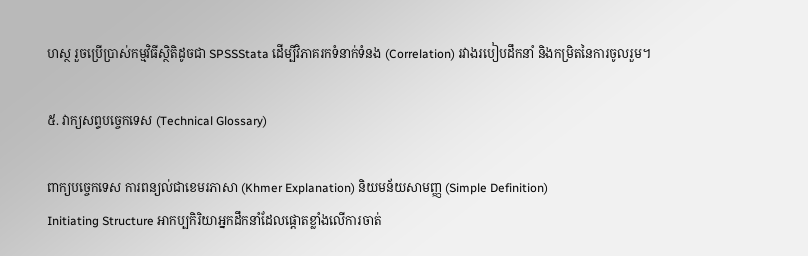ហស្ថ រួចប្រើប្រាស់កម្មវិធីស្ថិតិដូចជា SPSSStata ដើម្បីវិភាគរកទំនាក់ទំនង (Correlation) រវាងរបៀបដឹកនាំ និងកម្រិតនៃការចូលរួម។

៥. វាក្យសព្ទបច្ចេកទេស (Technical Glossary)

ពាក្យបច្ចេកទេស ការពន្យល់ជាខេមរភាសា (Khmer Explanation) និយមន័យសាមញ្ញ (Simple Definition)
Initiating Structure អាកប្បកិរិយាអ្នកដឹកនាំដែលផ្តោតខ្លាំងលើការចាត់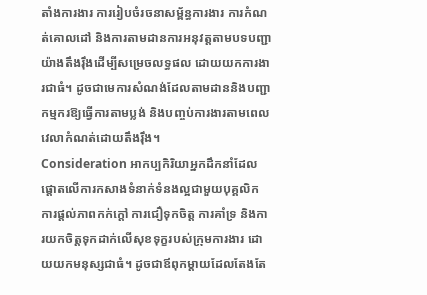តាំងការងារ ការរៀបចំរចនាសម្ព័ន្ធការងារ ការកំណត់គោលដៅ និងការតាមដានការអនុវត្តតាមបទបញ្ជាយ៉ាងតឹងរ៉ឹងដើម្បីសម្រេចលទ្ធផល ដោយយកការងារជាធំ។ ដូចជាមេការសំណង់ដែលតាមដាននិងបញ្ជាកម្មករឱ្យធ្វើការតាមប្លង់ និងបញ្ចប់ការងារតាមពេលវេលាកំណត់ដោយតឹងរ៉ឹង។
Consideration អាកប្បកិរិយាអ្នកដឹកនាំដែលផ្តោតលើការកសាងទំនាក់ទំនងល្អជាមួយបុគ្គលិក ការផ្តល់ភាពកក់ក្តៅ ការជឿទុកចិត្ត ការគាំទ្រ និងការយកចិត្តទុកដាក់លើសុខទុក្ខរបស់ក្រុមការងារ ដោយយកមនុស្សជាធំ។ ដូចជាឪពុកម្តាយដែលតែងតែ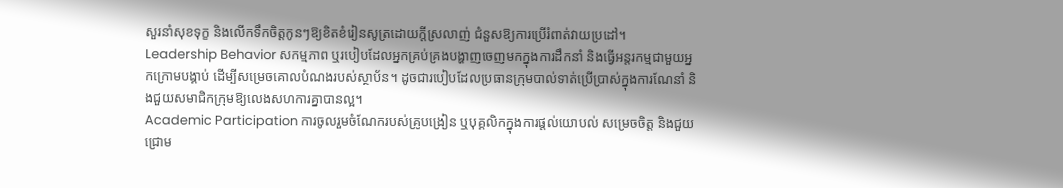សួរនាំសុខទុក្ខ និងលើកទឹកចិត្តកូនៗឱ្យខិតខំរៀនសូត្រដោយក្តីស្រលាញ់ ជំនួសឱ្យការប្រើរំពាត់វាយប្រដៅ។
Leadership Behavior សកម្មភាព ឬរបៀបដែលអ្នកគ្រប់គ្រងបង្ហាញចេញមកក្នុងការដឹកនាំ និងធ្វើអន្តរកម្មជាមួយអ្នកក្រោមបង្គាប់ ដើម្បីសម្រេចគោលបំណងរបស់ស្ថាប័ន។ ដូចជារបៀបដែលប្រធានក្រុមបាល់ទាត់ប្រើប្រាស់ក្នុងការណែនាំ និងជួយសមាជិកក្រុមឱ្យលេងសហការគ្នាបានល្អ។
Academic Participation ការចូលរួមចំណែករបស់គ្រូបង្រៀន ឬបុគ្គលិកក្នុងការផ្តល់យោបល់ សម្រេចចិត្ត និងជួយជ្រោម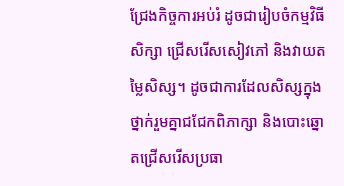ជ្រែងកិច្ចការអប់រំ ដូចជារៀបចំកម្មវិធីសិក្សា ជ្រើសរើសសៀវភៅ និងវាយតម្លៃសិស្ស។ ដូចជាការដែលសិស្សក្នុងថ្នាក់រួមគ្នាជជែកពិភាក្សា និងបោះឆ្នោតជ្រើសរើសប្រធា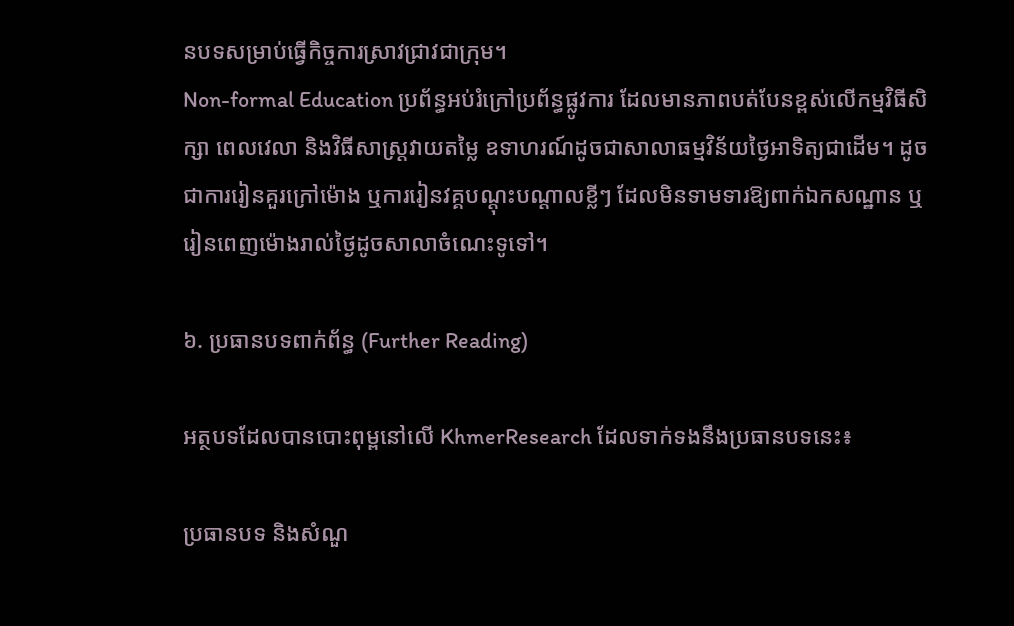នបទសម្រាប់ធ្វើកិច្ចការស្រាវជ្រាវជាក្រុម។
Non-formal Education ប្រព័ន្ធអប់រំក្រៅប្រព័ន្ធផ្លូវការ ដែលមានភាពបត់បែនខ្ពស់លើកម្មវិធីសិក្សា ពេលវេលា និងវិធីសាស្ត្រវាយតម្លៃ ឧទាហរណ៍ដូចជាសាលាធម្មវិន័យថ្ងៃអាទិត្យជាដើម។ ដូចជាការរៀនគួរក្រៅម៉ោង ឬការរៀនវគ្គបណ្តុះបណ្តាលខ្លីៗ ដែលមិនទាមទារឱ្យពាក់ឯកសណ្ឋាន ឬរៀនពេញម៉ោងរាល់ថ្ងៃដូចសាលាចំណេះទូទៅ។

៦. ប្រធានបទពាក់ព័ន្ធ (Further Reading)

អត្ថបទដែលបានបោះពុម្ពនៅលើ KhmerResearch ដែលទាក់ទងនឹងប្រធានបទនេះ៖

ប្រធានបទ និងសំណួ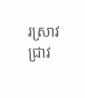រស្រាវជ្រាវ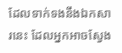ដែលទាក់ទងនឹងឯកសារនេះ ដែលអ្នកអាចស្វែង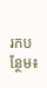រកបន្ថែម៖